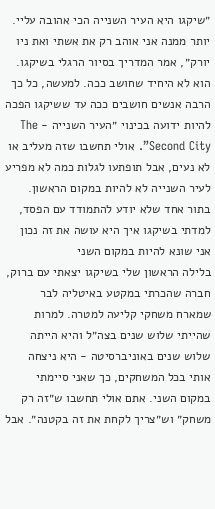״שיקגו היא העיר השנייה הכי אהובה עליי. יותר ממנה אני אוהב רק את אשתי ואת ניו יורק״, אמר המדריך בסיור הרגלי בשיקגו. הוא לא היחיד שחושב ככה. למעשה, כל כך הרבה אנשים חושבים ככה עד ששיקגו הפכה להיות ידועה בכינוי ״העיר השנייה - The Second City”. אולי תחשבו שזה מעליב או לא נעים, אבל תופתעו לגלות כמה לא מפריע לעיר השנייה לא להיות במקום הראשון. בתור אחד שלא יודע להתמודד עם הפסד, למדתי בשיקגו איך היא עושה את זה נכון
אני שונא להיות במקום השני
בלילה הראשון שלי בשיקגו יצאתי עם ברוק, חברה שהכרתי במקטע באיטליה לבר שמארח משחקי קליעה למטרה. למרות שהייתי שלוש שנים בצה״ל והיא הייתה שלוש שנים באוניברסיטה - היא ניצחה אותי בכל המשחקים, כך שאני סיימתי במקום השני. אתם אולי תחשבו ש״זה רק משחק״ וש״צריך לקחת את זה בקטנה״. אבל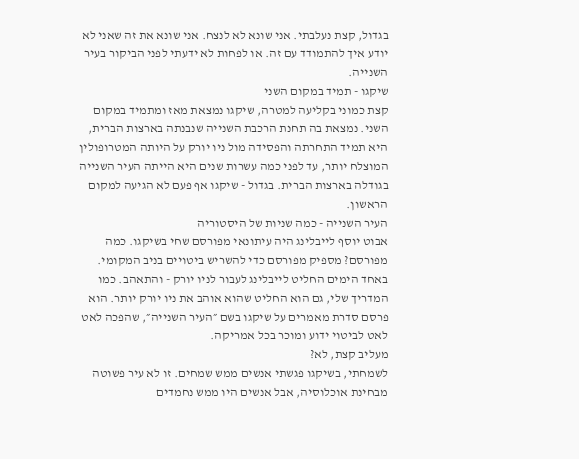בגדול, קצת נעלבתי. אני שונא לא לנצח. אני שונא את זה שאני לא יודע איך להתמודד עם זה. או לפחות לא ידעתי לפני הביקור בעיר השנייה.
שיקגו - תמיד במקום השני
קצת כמוני בקליעה למטרה, שיקגו נמצאת מאז ומתמיד במקום השני. נמצאת בה תחנת הרכבת השנייה שנבנתה בארצות הברית, היא תמיד התחרתה והפסידה מול ניו יורק על היותה המטרופולין המוצלח יותר, עד לפני כמה עשרות שנים היא הייתה העיר השנייה בגודלה בארצות הברית. בגדול - שיקגו אף פעם לא הגיעה למקום הראשון.
העיר השנייה - כמה שניות של היסטוריה
אבוט יוסף לייבלינג היה עיתונאי מפורסם שחי בשיקגו. כמה מפורסם? מספיק מפורסם כדי להשריש ביטויים בניב המקומי. באחד הימים החליט לייבלינג לעבור לניו יורק - והתאהב. כמו המדריך שלי, גם הוא החליט שהוא אוהב את ניו יורק יותר. הוא פרסם סדרת מאמרים על שיקגו בשם ״העיר השנייה״, שהפכה לאט לאט לביטוי ידוע ומוכר בכל אמריקה.
מעליב קצת, לא?
לשמחתי, בשיקגו פגשתי אנשים ממש שמחים. זו לא עיר פשוטה מבחינת אוכלוסיה, אבל אנשים היו ממש נחמדים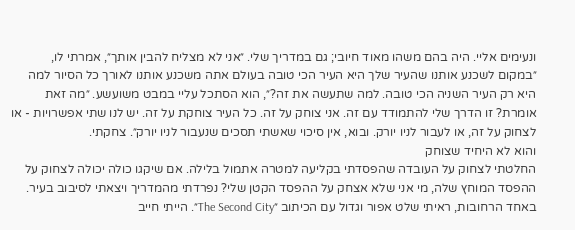ונעימים אליי. היה בהם משהו מאוד חיובי; גם במדריך שלי. ״אני לא מצליח להבין אותך״, אמרתי לו, ״במקום לשכנע אותנו שהעיר שלך היא העיר הכי טובה בעולם אתה משכנע אותנו לאורך כל הסיור למה היא רק העיר השניה הכי טובה. למה שתעשה את זה?״, הוא הסתכל עליי במבט משועשע. ״מה זאת אומרת? זו הדרך שלי להתמודד עם זה. אני צוחק על זה. כל העיר צוחקת על זה. יש לנו שתי אפשרויות - או לצחוק על זה, או לעבור לניו יורק. ובוא, אין סיכוי שאשתי תסכים שנעבור לניו יורק״. צחקתי.
והוא לא היחיד שצוחק
החלטתי לצחוק על העובדה שהפסדתי בקליעה למטרה אתמול בלילה. אם שיקגו כולה יכולה לצחוק על ההפסד המוחץ שלה, מי אני שלא אצחק על ההפסד הקטן שלי? נפרדתי מהמדריך ויצאתי לסיבוב בעיר.
באחד הרחובות, ראיתי שלט אפור וגדול עם הכיתוב ״The Second City״. הייתי חייב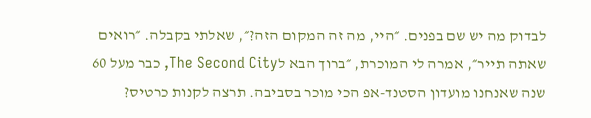לבדוק מה יש שם בפנים. ״היי, מה זה המקום הזה?״, שאלתי בקבלה. ״רואים שאתה תייר״, אמרה לי המוכרת, ״ברוך הבא לThe Second City, כבר מעל 60 שנה שאנחנו מועדון הסטנד-אפ הכי מוכר בסביבה. תרצה לקנות כרטיס?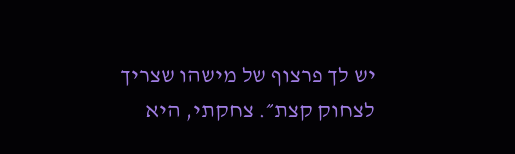יש לך פרצוף של מישהו שצריך לצחוק קצת״. צחקתי, היא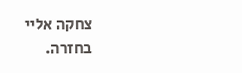צחקה אליי בחזרה.